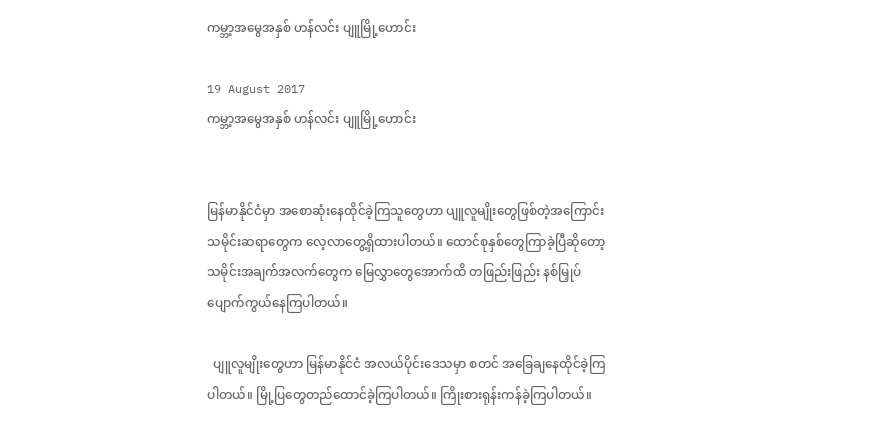ကမ္ဘာ့အမွေအနှစ် ဟန်လင်း ပျူမြို့ဟောင်း

19 August 2017
ကမ္ဘာ့အမွေအနှစ် ဟန်လင်း ပျူမြို့ဟောင်း


မြန်မာနိုင်ငံမှာ အစောဆုံးနေထိုင်ခဲ့ကြသူတွေဟာ ပျူလူမျိုးတွေဖြစ်တဲ့အကြောင်း သမိုင်းဆရာတွေက လေ့လာတွေ့ရှိထားပါတယ်။ ထောင်စုနှစ်တွေကြာခဲ့ပြီဆိုတော့ သမိုင်းအချက်အလက်တွေက မြေလွှာတွေအောက်ထိ တဖြည်းဖြည်း နစ်မြှုပ် ပျောက်ကွယ်နေကြပါတယ်။

  ပျူလူမျိုးတွေဟာ မြန်မာနိုင်ငံ အလယ်ပိုင်းဒေသမှာ စတင် အခြေချနေထိုင်ခဲ့ကြပါတယ်။ မြို့ပြတွေတည်ထောင်ခဲ့ကြပါတယ်။ ကြိုးစားရုန်းကန်ခဲ့ကြပါတယ်။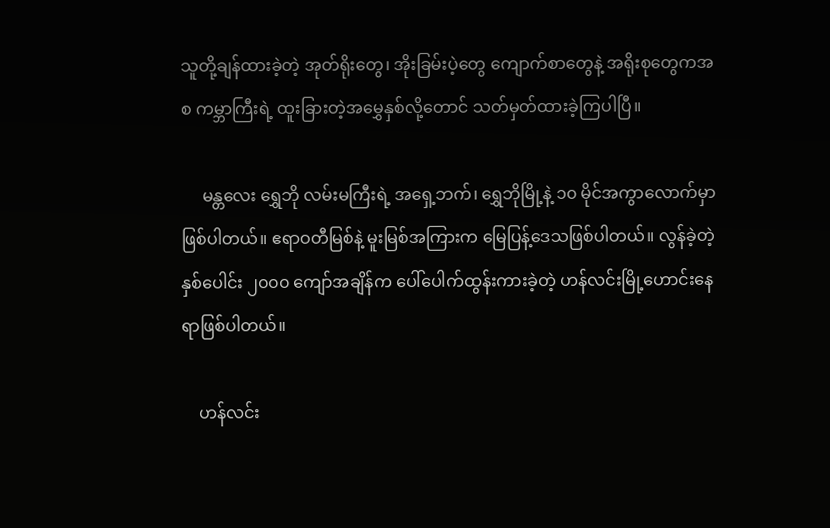သူတို့ချန်ထားခဲ့တဲ့ အုတ်ရိုးတွေ၊ အိုးခြမ်းပဲ့တွေ ကျောက်စာတွေနဲ့ အရိုးစုတွေကအစ ကမ္ဘာကြီးရဲ့ ထူးခြားတဲ့အမွှေနှစ်လို့တောင် သတ်မှတ်ထားခဲ့ကြပါပြီ။

     မန္တလေး ရွှေဘို လမ်းမကြီးရဲ့ အရှေ့ဘက်၊ ရွှေဘိုမြို့နဲ့ ၁၀ မိုင်အကွာလောက်မှာ ဖြစ်ပါတယ်။ ဧရာဝတီမြစ်နဲ့ မူးမြစ်အကြားက မြေပြန့်ဒေသဖြစ်ပါတယ်။ လွန်ခဲ့တဲ့နှစ်ပေါင်း ၂၀၀၀ ကျော်အချိန်က ပေါ်ပေါက်ထွန်းကားခဲ့တဲ့ ဟန်လင်းမြို့ဟောင်းနေရာဖြစ်ပါတယ်။

    ဟန်လင်း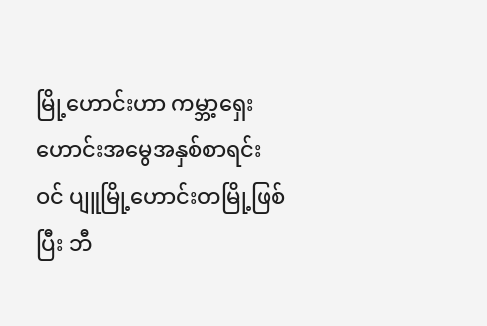မြို့ဟောင်းဟာ ကမ္ဘာ့ရှေးဟောင်းအမွေအနှစ်စာရင်းဝင် ပျူမြို့ဟောင်းတမြို့ဖြစ်ပြီး ဘီ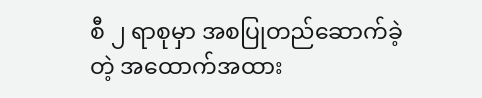စီ ၂ ရာစုမှာ အစပြုတည်ဆောက်ခဲ့တဲ့ အထောက်အထား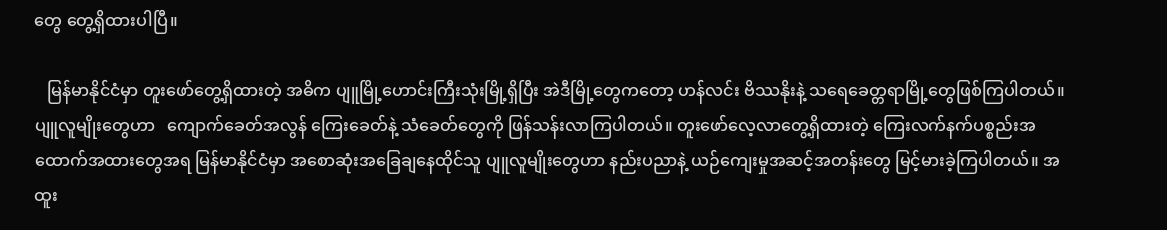တွေ တွေ့ရှိထားပါပြီ။

   မြန်မာနိုင်ငံမှာ တူးဖော်တွေ့ရှိထားတဲ့ အဓိက ပျူမြို့ဟောင်းကြီးသုံးမြို့ရှိပြီး အဲဒီမြို့တွေကတော့ ဟန်လင်း ဗိဿနိုးနဲ့ သရေခေတ္တရာမြို့တွေဖြစ်ကြပါတယ်။ ပျူလူမျိုးတွေဟာ   ကျောက်ခေတ်အလွန် ကြေးခေတ်နဲ့ သံခေတ်တွေကို ဖြန်သန်းလာကြပါတယ်။ တူးဖော်လေ့လာတွေ့ရှိထားတဲ့ ကြေးလက်နက်ပစ္စည်းအထောက်အထားတွေအရ မြန်မာနိုင်ငံမှာ အစောဆုံးအခြေချနေထိုင်သူ ပျူလူမျိုးတွေဟာ နည်းပညာနဲ့ ယဉ်ကျေးမှုအဆင့်အတန်းတွေ မြင့်မားခဲ့ကြပါတယ်။ အထူး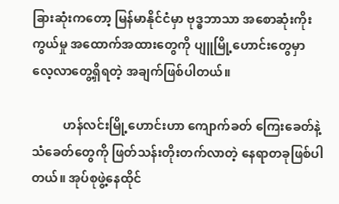ခြားဆုံးကတော့ မြန်မာနိုင်ငံမှာ ဗုဒ္ဓဘာသာ အစောဆုံးကိုးကွယ်မှု အထောက်အထားတွေကို ပျူမြို့ဟောင်းတွေမှာ လေ့လာတွေ့ရှိရတဲ့ အချက်ဖြစ်ပါတယ်။

          ဟန်လင်းမြို့ဟောင်းဟာ ကျောက်ခတ် ကြေးခေတ်နဲ့ သံခေတ်တွေကို ဖြတ်သန်းတိုးတက်လာတဲ့ နေရာတခုဖြစ်ပါတယ်။ အုပ်စုဖွဲ့နေထိုင်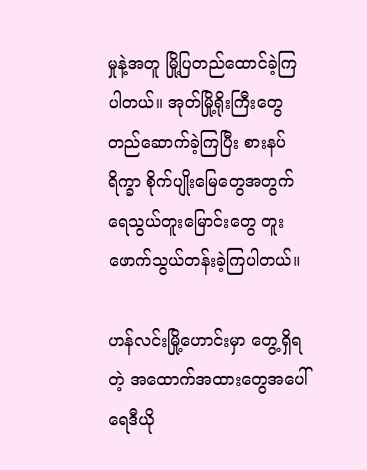မှုနဲ့အတူ မြို့ပြတည်ထောင်ခဲ့ကြပါတယ်။ အုတ်မြို့ရိုးကြီးတွေ တည်ဆောက်ခဲ့ကြပြီး စားနပ်ရိက္ခာ စိုက်ပျိုးမြေတွေအတွက် ရေသွယ်တူးမြောင်းတွေ တူးဖောက်သွယ်တန်းခဲ့ကြပါတယ်။

ဟန်လင်းမြို့ဟောင်းမှာ တွေ့ရှိရတဲ့ အထောက်အထားတွေအပေါ် ရေဒီယို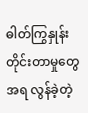ဓါတ်ကြွနှုန်း တိုင်းတာမှုတွေအရ လွန်ခဲ့တဲ့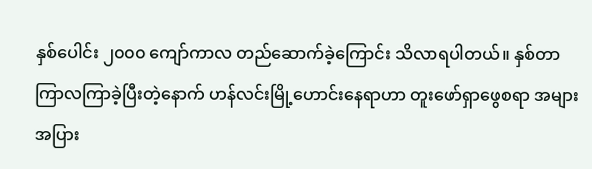နှစ်ပေါင်း ၂၀၀၀ ကျော်ကာလ တည်ဆောက်ခဲ့ကြောင်း သိလာရပါတယ်။ နှစ်တာကြာလကြာခဲ့ပြီးတဲ့နောက် ဟန်လင်းမြို့ဟောင်းနေရာဟာ တူးဖော်ရှာဖွေစရာ အများအပြား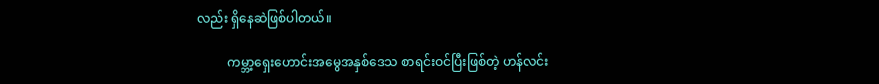လည်း ရှိနေဆဲဖြစ်ပါတယ်။

          ကမ္ဘာ့ရှေးဟောင်းအမွေအနှစ်ဒေသ စာရင်းဝင်ပြီးဖြစ်တဲ့ ဟန်လင်း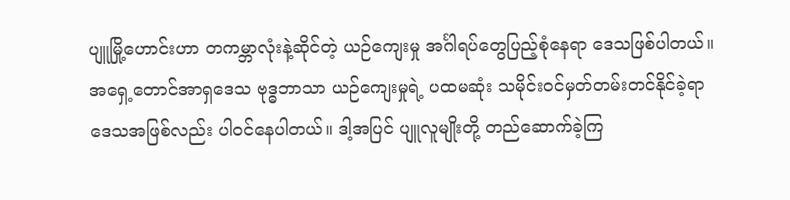ပျူမြို့ဟောင်းဟာ တကမ္ဘာလုံးနဲ့ဆိုင်တဲ့ ယဉ်ကျေးမှု အင်္ဂါရပ်တွေပြည့်စုံနေရာ ဒေသဖြစ်ပါတယ်။ အရှေ့တောင်အာရှဒေသ ဗုဒ္ဓဘာသာ ယဉ်ကျေးမှုရဲ့ ပထမဆုံး သမိုင်းဝင်မှတ်တမ်းတင်နိုင်ခဲ့ရာ ဒေသအဖြစ်လည်း ပါ၀င်နေပါတယ်။ ဒါ့အပြင် ပျူလူမျိုးတို့ တည်ဆောက်ခဲ့ကြ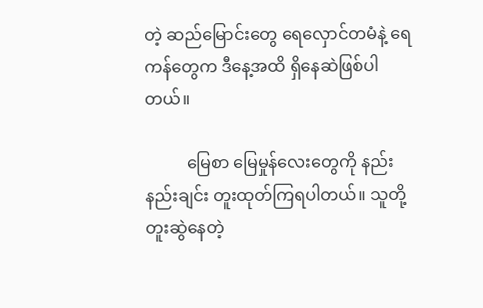တဲ့ ဆည်မြောင်းတွေ ရေလှောင်တမံနဲ့ ရေကန်တွေက ဒီနေ့အထိ ရှိနေဆဲဖြစ်ပါတယ်။

          မြေစာ မြေမှုန်လေးတွေကို နည်းနည်းချင်း တူးထုတ်ကြရပါတယ်။ သူတို့တူးဆွဲနေတဲ့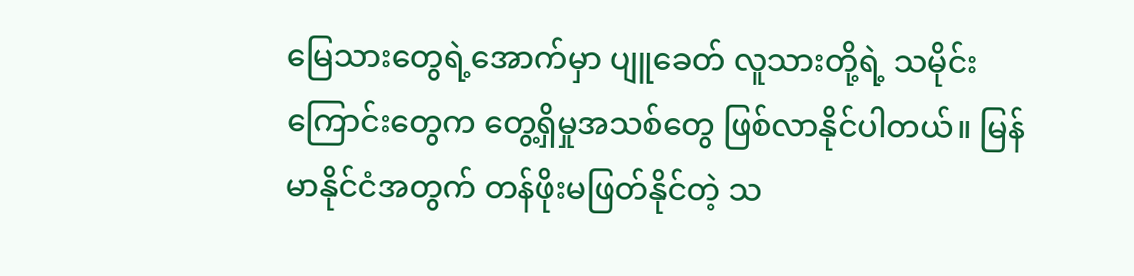မြေသားတွေရဲ့အောက်မှာ ပျူခေတ် လူသားတို့ရဲ့ သမိုင်းကြောင်းတွေက တွေ့ရှိမှုအသစ်တွေ ဖြစ်လာနိုင်ပါတယ်။ မြန်မာနိုင်ငံအတွက် တန်ဖိုးမဖြတ်နိုင်တဲ့ သ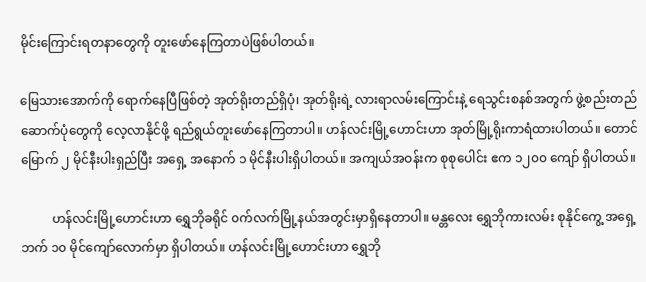မိုင်းကြောင်းရတနာတွေကို တူးဖော်နေကြတာပဲဖြစ်ပါတယ်။

မြေသားအောက်ကို ရောက်နေပြီဖြစ်တဲ့ အုတ်ရိုးတည်ရှိပုံ၊ အုတ်ရိုးရဲ့ လားရာလမ်းကြောင်းနဲ့ ရေသွင်းစနစ်အတွက် ဖွဲ့စည်းတည်ဆောက်ပုံတွေကို လေ့လာနိုင်ဖို့ ရည်ရွယ်တူးဖော်နေကြတာပါ။ ဟန်လင်းမြို့ဟောင်းဟာ အုတ်မြို့ရိုးကာရံထားပါတယ်။ တောင် မြောက် ၂ မိုင်နီးပါးရှည်ပြီး အရှေ့ အနောက် ၁ မိုင်နီးပါးရှိပါတယ်။ အကျယ်အဝန်းက စုစုပေါင်း ဧက ၁၂၀၀ ကျော် ရှိပါတယ်။

          ဟန်လင်းမြို့ဟောင်းဟာ ရွှေဘိုခရိုင် ၀က်လက်မြို့နယ်အတွင်းမှာရှိနေတာပါ။ မန္တလေး ရွှေဘိုကားလမ်း စုနိုင်ကွေ့ အရှေ့ဘက် ၁၀ မိုင်ကျော်လောက်မှာ ရှိပါတယ်။ ဟန်လင်းမြို့ဟောင်းဟာ ရွှေဘို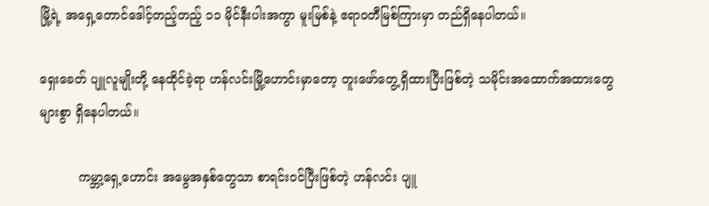မြို့ရဲ့ အရှေ့တောင်ဒေါင့်တည့်တည့် ၁၁ မိုင်နီးပါးအကွာ မူးမြစ်နဲ့ ဧရာဝတီမြစ်ကြားမှာ တည်ရှိနေပါတယ်။

ရှေးခေတ် ပျူလူမျိုးတို့ နေထိုင်ခဲ့ရာ ဟန်လင်းမြို့ဟောင်းမှာတော့ တူးဖော်တွေ့ရှိထားပြီးဖြစ်တဲ့ သမိုင်းအထောက်အထားတွေ များစွာ ရှိနေပါတယ်။

          ကမ္ဘာ့ရှေ့ဟောင်း အမွေအနှစ်တွေသာ စာရင်းဝင်ပြီးဖြစ်တဲ့ ဟန်လင်း ပျူ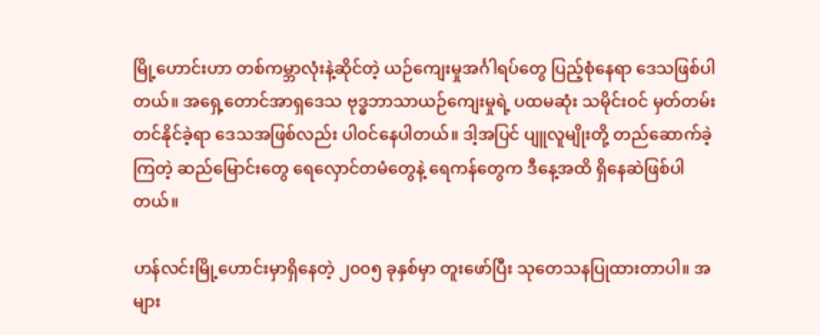မြို့ဟောင်းဟာ တစ်ကမ္ဘာလုံးနဲ့ဆိုင်တဲ့ ယဉ်ကျေးမှုအင်္ဂါရပ်တွေ ပြည့်စုံနေရာ ဒေသဖြစ်ပါတယ်။ အရှေ့တောင်အာရှဒေသ ဗုဒ္ဓဘာသာယဉ်ကျေးမှုရဲ့ ပထမဆုံး သမိုင်းဝင် မှတ်တမ်းတင်နိုင်ခဲ့ရာ ဒေသအဖြစ်လည်း ပါဝင်နေပါတယ်။ ဒါ့အပြင် ပျူလူမျိုးတို့ တည်ဆောက်ခဲ့ကြတဲ့ ဆည်မြောင်းတွေ ရေလှောင်တမံတွေနဲ့ ရေကန်တွေက ဒီနေ့အထိ ရှိနေဆဲဖြစ်ပါတယ်။

ဟန်လင်းမြို့ဟောင်းမှာရှိနေတဲ့ ၂၀၀၅ ခုနှစ်မှာ တူးဖော်ပြီး သုတေသနပြုထားတာပါ။ အများ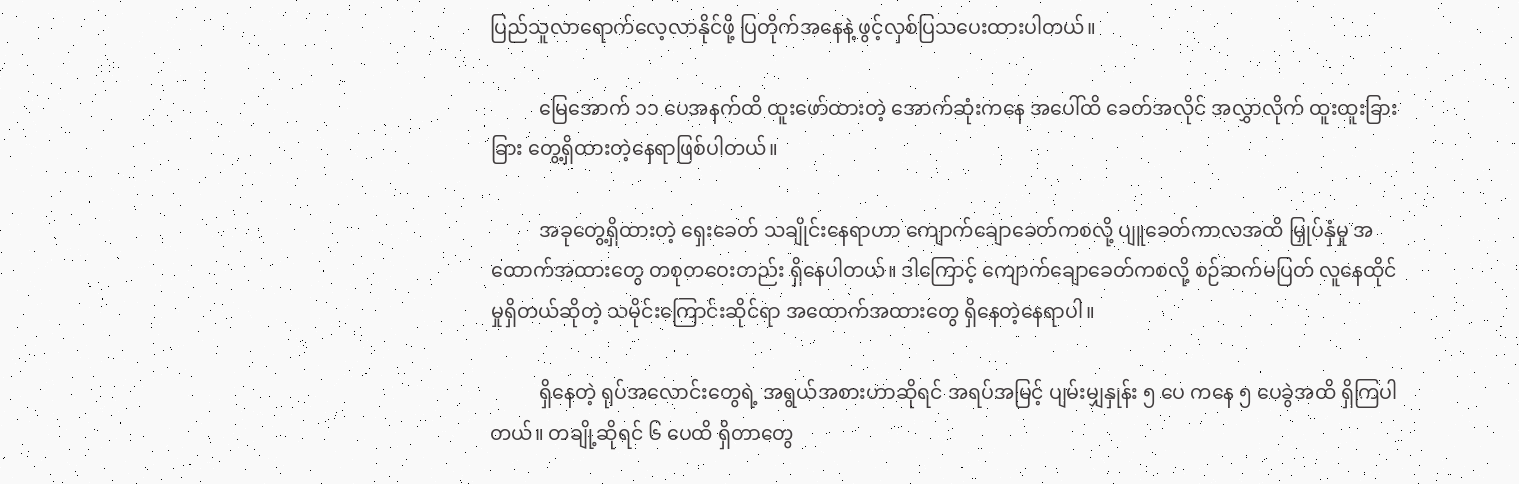ပြည်သူလာရောက်လေ့လာနိုင်ဖို့ ပြတိုက်အနေနဲ့ ဖွင့်လှစ်ပြသပေးထားပါတယ်။

          မြေအောက် ၁၁ ပေအနက်ထိ ထူးဖော်ထားတဲ့ အောက်ဆုံးကနေ အပေါ်ထိ ခေတ်အလိုင် အလွှာလိုက် ထူးထူးခြားခြား တွေ့ရှိထားတဲ့နေရာဖြစ်ပါတယ်။

          အခုတွေ့ရှိထားတဲ့ ရှေးခေတ် သချိုင်းနေရာဟာ ကျောက်ချောခေတ်ကစလို့ ပျူခေတ်ကာလအထိ မြှုပ်နှံမှု အထောက်အထားတွေ တစုတဝေးတည်း ရှိနေပါတယ်။ ဒါကြောင့် ကျောက်ချောခေတ်ကစလို့ စဉ်ဆက်မပြတ် လူနေထိုင်မှုရှိတယ်ဆိုတဲ့ သမိုင်းကြောင်းဆိုင်ရာ အထောက်အထားတွေ ရှိနေတဲ့နေရာပါ။

          ရှိနေတဲ့ ရုပ်အလောင်းတွေရဲ့ အရွယ်အစားဟာဆိုရင် အရပ်အမြင့် ပျမ်းမျှနှုန်း ၅ ပေ ကနေ ၅ ပေခွဲအထိ ရှိကြပါတယ်။ တချို့ဆိုရင် ၆ ပေထိ ရှိတာတွေ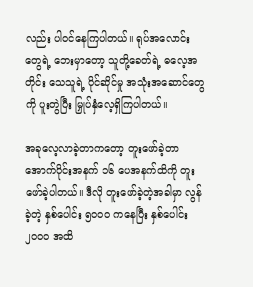လည်း ပါ၀င်နေကြပါတယ်။ ရုပ်အလောင်းတွေရဲ့ ဘေးမှာတော့ သူတို့ခေတ်ရဲ့ ဓလေ့အတိုင်း သေသူရဲ့ ပိုင်ဆိုင်မှု အသုံးအဆောင်တွေကို ပူးတွဲပြီး မြှုပ်နှံလေ့ရှိကြပါတယ်။

အခုလေ့လာခဲ့တာကတော့ တူးဖော်ခဲ့တာ အောက်ပိုင်းအနက် ၁၆ ပေအနက်ထိကို တူးဖော်ခဲ့ပါတယ်။ ဒီလို တူးဖော်ခဲ့တဲ့အခါမှာ လွန်ခဲ့တဲ့ နှစ်ပေါင်း ၅၀၀၀ ကနေပြီး နှစ်ပေါင်း ၂၀၀၀ အထိ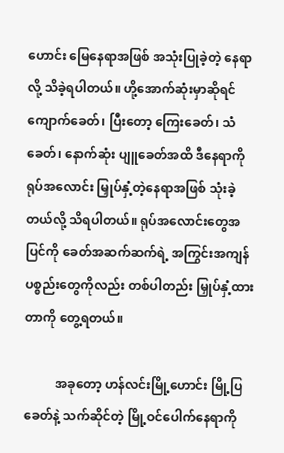ဟောင်း မြေနေရာအဖြစ် အသုံးပြုခဲ့တဲ့ နေရာလို့ သိခဲ့ရပါတယ်။ ဟို့အောက်ဆုံးမှာဆိုရင် ကျောက်ခေတ်၊ ပြီးတော့ ကြေးခေတ်၊ သံခေတ်၊ နောက်ဆုံး ပျူခေတ်အထိ ဒီနေရာကို ရုပ်အလောင်း မြှုပ်နှံ့တဲ့နေရာအဖြစ် သုံးခဲ့တယ်လို့ သိရပါတယ်။ ရုပ်အလောင်းတွေအပြင်ကို ခေတ်အဆက်ဆက်ရဲ့ အကြွင်းအကျန် ပစ္စည်းတွေကိုလည်း တစ်ပါတည်း မြှုပ်နှံ့ထားတာကို တွေ့ရတယ်။

          အခုတော့ ဟန်လင်းမြို့ဟောင်း မြို့ပြခေတ်နဲ့ သက်ဆိုင်တဲ့ မြို့ဝင်ပေါက်နေရာကို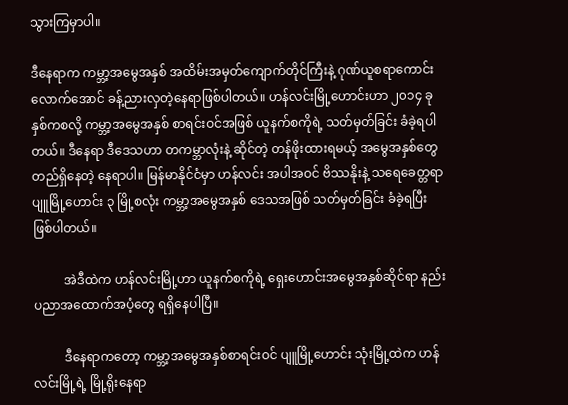သွားကြမှာပါ။

ဒီနေရာက ကမ္ဘာ့အမွေအနှစ် အထိမ်းအမှတ်ကျောက်တိုင်ကြီးနဲ့ ဂုဏ်ယူစရာကောင်းလောက်အောင် ခန့်ညားလှတဲ့နေရာဖြစ်ပါတယ်။ ဟန်လင်းမြို့ဟောင်းဟာ ၂၀၁၄ ခုနှစ်ကစလို့ ကမ္ဘာ့အမွေအနှစ် စာရင်းဝင်အဖြစ် ယူနက်စကိုရဲ့ သတ်မှတ်ခြင်း ခံခဲ့ရပါတယ်။ ဒီနေရာ ဒီဒေသဟာ တကမ္ဘာလုံးနဲ့ ဆိုင်တဲ့ တန်ဖိုးထားရမယ့် အမွေအနှစ်တွေ တည်ရှိနေတဲ့ နေရာပါ။ မြန်မာနိုင်ငံမှာ ဟန်လင်း အပါအဝင် ဗိဿနိုးနဲ့ သရေခေတ္တရာ ပျူမြို့ဟောင်း ၃ မြို့စလုံး ကမ္ဘာ့အမွေအနှစ် ဒေသအဖြစ် သတ်မှတ်ခြင်း ခံခဲ့ရပြီးဖြစ်ပါတယ်။

          အဲဒီထဲက ဟန်လင်းမြို့ဟာ ယူနက်စကိုရဲ့ ရှေးဟောင်းအမွေအနှစ်ဆိုင်ရာ နည်းပညာအထောက်အပံ့တွေ ရရှိနေပါပြီ။

          ဒီနေရာကတော့ ကမ္ဘာ့အမွေအနှစ်စာရင်းဝင် ပျူမြို့ဟောင်း သုံးမြို့ထဲက ဟန်လင်းမြို့ရဲ့ မြို့ရိုးနေရာ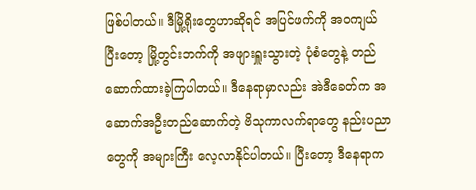ဖြစ်ပါတယ်။ ဒီမြို့ရိုးတွေဟာဆိုရင် အပြင်ဖက်ကို အဝကျယ်ပြီးတော့ မြို့တွင်းဘက်ကို အဖျားရှူးသွားတဲ့ ပုံစံတွေနဲ့ တည်ဆောက်ထားခဲ့ကြပါတယ်။ ဒီနေရာမှာလည်း အဲဒီခေတ်က အဆောက်အဦးတည်ဆောက်တဲ့ ဗိသုကာလက်ရာတွေ နည်းပညာတွေကို အများကြီး လေ့လာနိုင်ပါတယ်။ ပြီးတော့ ဒီနေရာက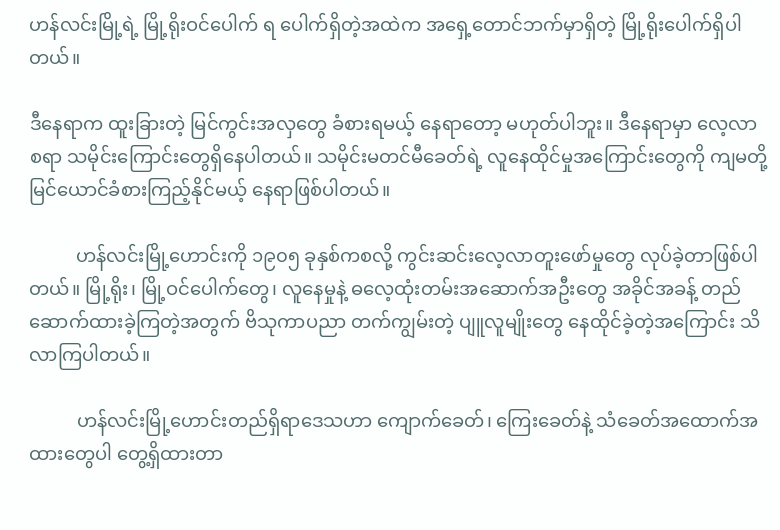ဟန်လင်းမြို့ရဲ့ မြို့ရိုးဝင်ပေါက် ရ ပေါက်ရှိတဲ့အထဲက အရှေ့တောင်ဘက်မှာရှိတဲ့ မြို့ရိုးပေါက်ရှိပါတယ်။

ဒီနေရာက ထူးခြားတဲ့ မြင်ကွင်းအလှတွေ ခံစားရမယ့် နေရာတော့ မဟုတ်ပါဘူး။ ဒီနေရာမှာ လေ့လာစရာ သမိုင်းကြောင်းတွေရှိနေပါတယ်။ သမိုင်းမတင်မီခေတ်ရဲ့ လူနေထိုင်မှုအကြောင်းတွေကို ကျမတို့ မြင်ယောင်ခံစားကြည့်နိုင်မယ့် နေရာဖြစ်ပါတယ်။

          ဟန်လင်းမြို့ဟောင်းကို ၁၉၀၅ ခုနှစ်ကစလို့ ကွင်းဆင်းလေ့လာတူးဖော်မှုတွေ လုပ်ခဲ့တာဖြစ်ပါတယ်။ မြို့ရိုး၊ မြို့ဝင်ပေါက်တွေ၊ လူနေမှုနဲ့ ဓလေ့ထုံးတမ်းအဆောက်အဦးတွေ အခိုင်အခန့် တည်ဆောက်ထားခဲ့ကြတဲ့အတွက် ဗိသုကာပညာ တက်ကျွမ်းတဲ့ ပျူလူမျိုးတွေ နေထိုင်ခဲ့တဲ့အကြောင်း သိလာကြပါတယ်။

          ဟန်လင်းမြို့ဟောင်းတည်ရှိရာဒေသဟာ ကျောက်ခေတ်၊ ကြေးခေတ်နဲ့ သံခေတ်အထောက်အထားတွေပါ တွေ့ရှိထားတာ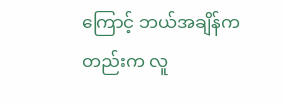ကြောင့် ဘယ်အချိန်ကတည်းက လူ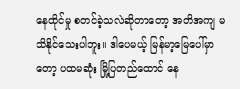နေထိုင်မှု စတင်ခဲ့သလဲဆိုတာတော့ အတိအကျ မသိနိုင်သေးပါဘူး။ ဒါပေမယ့် မြန်မာ့မြေပေါ်မှာတော့ ပထမဆုံး မြို့ပြတည်ထောင် နေ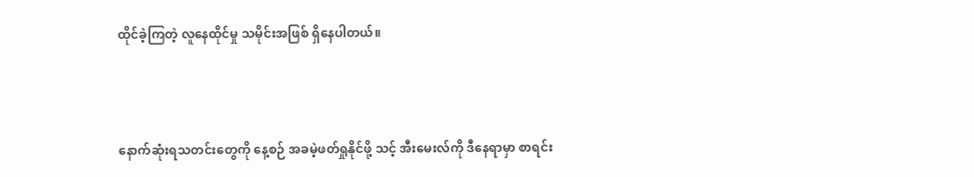ထိုင်ခဲ့ကြတဲ့ လူနေထိုင်မှု သမိုင်းအဖြစ် ရှိနေပါတယ်။



နောက်ဆုံးရသတင်းတွေကို နေ့စဉ် အခမဲ့ဖတ်ရှုနိုင်ဖို့ သင့် အီးမေးလ်ကို ဒီနေရာမှာ စာရင်း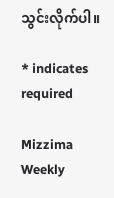သွင်းလိုက်ပါ။

* indicates required

Mizzima Weekly